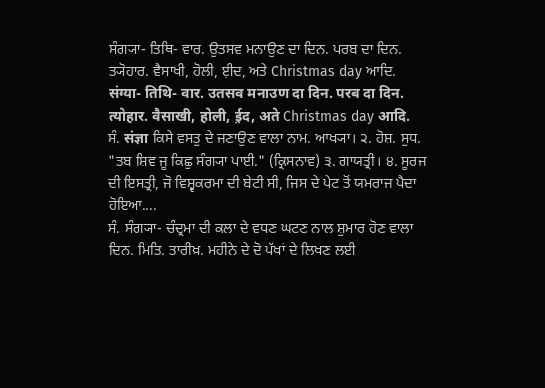ਸੰਗ੍ਯਾ- ਤਿਥਿ- ਵਾਰ. ਉਤਸਵ ਮਨਾਉਣ ਦਾ ਦਿਨ. ਪਰਬ ਦਾ ਦਿਨ. ਤ੍ਯੋਹਾਰ. ਵੈਸਾਖੀ, ਹੋਲੀ, ਈ਼ਦ, ਅਤੇ Christmas day ਆਦਿ.
संग्या- तिथि- वार. उतसव मनाउण दा दिन. परब दा दिन. त्योहार. वैसाखी, होली, ई़द, अते Christmas day आदि.
ਸੰ. संज्ञा ਕਿਸੇ ਵਸਤੁ ਦੇ ਜਣਾਉਣ ਵਾਲਾ ਨਾਮ. ਆਖ੍ਯਾ। ੨. ਹੋਸ਼. ਸੁਧ. "ਤਬ ਸ਼ਿਵ ਜੂ ਕਿਛੁ ਸੰਗ੍ਯਾ ਪਾਈ." (ਕ੍ਰਿਸਨਾਵ) ੩. ਗਾਯਤ੍ਰੀ। ੪. ਸੂਰਜ ਦੀ ਇਸਤ੍ਰੀ, ਜੋ ਵਿਸ਼੍ਵਕਰਮਾ ਦੀ ਬੇਟੀ ਸੀ, ਜਿਸ ਦੇ ਪੇਟ ਤੋਂ ਯਮਰਾਜ ਪੈਦਾ ਹੋਇਆ....
ਸੰ. ਸੰਗ੍ਯਾ- ਚੰਦ੍ਰਮਾ ਦੀ ਕਲਾ ਦੇ ਵਧਣ ਘਟਣ ਨਾਲ ਸ਼ੁਮਾਰ ਹੋਣ ਵਾਲਾ ਦਿਨ. ਮਿਤਿ. ਤਾਰੀਖ਼. ਮਹੀਨੇ ਦੇ ਦੋ ਪੱਖਾਂ ਦੇ ਲਿਖਣ ਲਈ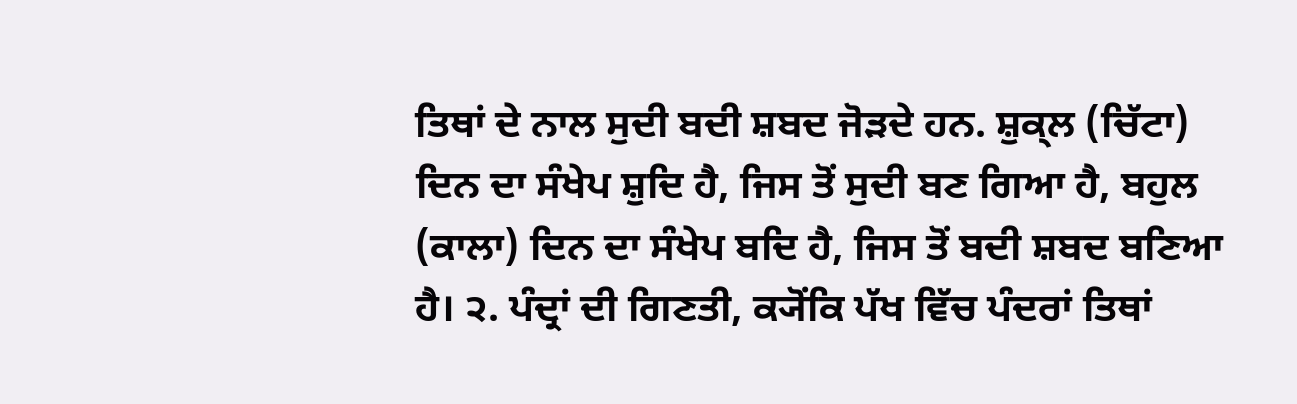ਤਿਥਾਂ ਦੇ ਨਾਲ ਸੁਦੀ ਬਦੀ ਸ਼ਬਦ ਜੋੜਦੇ ਹਨ. ਸ਼ੁਕ੍ਲ (ਚਿੱਟਾ) ਦਿਨ ਦਾ ਸੰਖੇਪ ਸ਼ੁਦਿ ਹੈ, ਜਿਸ ਤੋਂ ਸੁਦੀ ਬਣ ਗਿਆ ਹੈ, ਬਹੁਲ (ਕਾਲਾ) ਦਿਨ ਦਾ ਸੰਖੇਪ ਬਦਿ ਹੈ, ਜਿਸ ਤੋਂ ਬਦੀ ਸ਼ਬਦ ਬਣਿਆ ਹੈ। ੨. ਪੰਦ੍ਰਾਂ ਦੀ ਗਿਣਤੀ, ਕ੍ਯੋਂਕਿ ਪੱਖ ਵਿੱਚ ਪੰਦਰਾਂ ਤਿਥਾਂ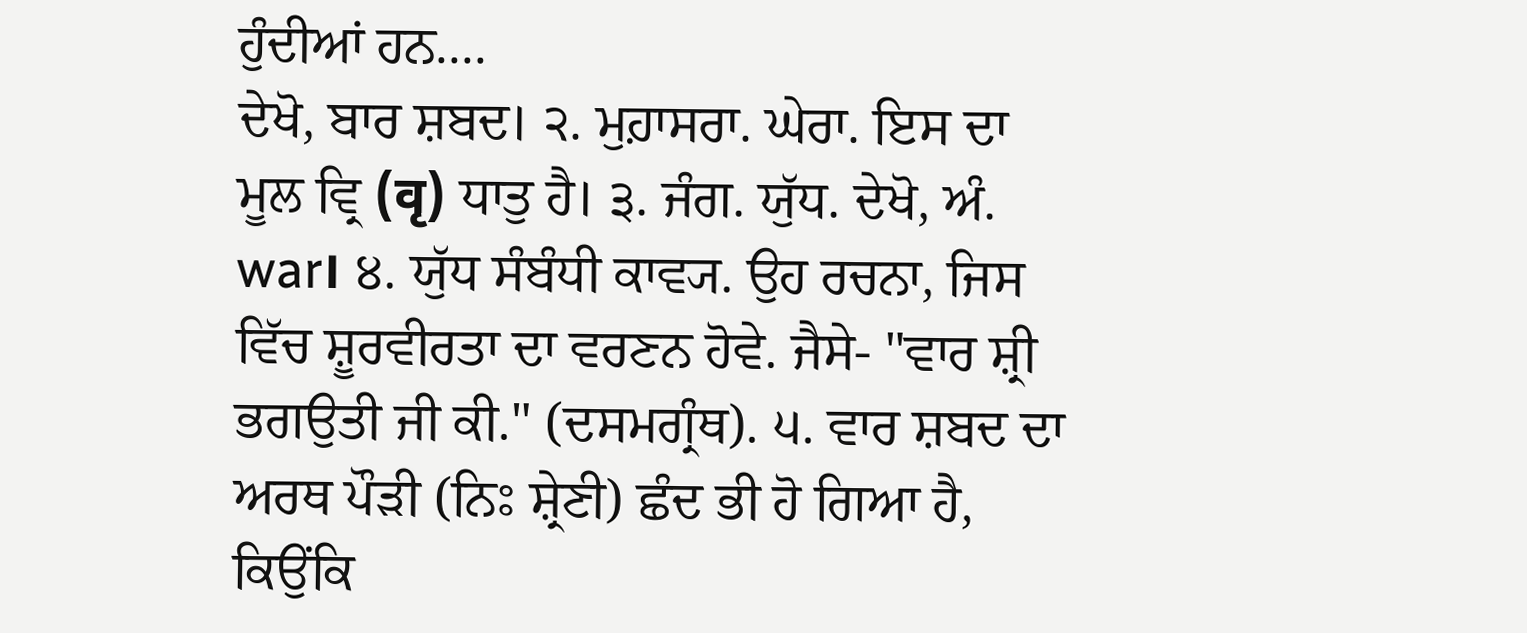ਹੁੰਦੀਆਂ ਹਨ....
ਦੇਖੋ, ਬਾਰ ਸ਼ਬਦ। ੨. ਮੁਹ਼ਾਸਰਾ. ਘੇਰਾ. ਇਸ ਦਾ ਮੂਲ ਵ੍ਰਿ (वृ) ਧਾਤੁ ਹੈ। ੩. ਜੰਗ. ਯੁੱਧ. ਦੇਖੋ, ਅੰ. war। ੪. ਯੁੱਧ ਸੰਬੰਧੀ ਕਾਵ੍ਯ. ਉਹ ਰਚਨਾ, ਜਿਸ ਵਿੱਚ ਸ਼ੂਰਵੀਰਤਾ ਦਾ ਵਰਣਨ ਹੋਵੇ. ਜੈਸੇ- "ਵਾਰ ਸ਼੍ਰੀ ਭਗਉਤੀ ਜੀ ਕੀ." (ਦਸਮਗ੍ਰੰਥ). ੫. ਵਾਰ ਸ਼ਬਦ ਦਾ ਅਰਥ ਪੌੜੀ (ਨਿਃ ਸ਼੍ਰੇਣੀ) ਛੰਦ ਭੀ ਹੋ ਗਿਆ ਹੈ, ਕਿਉਂਕਿ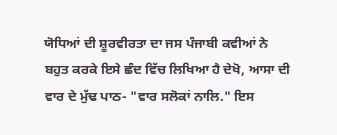ਯੋਧਿਆਂ ਦੀ ਸ਼ੂਰਵੀਰਤਾ ਦਾ ਜਸ ਪੰਜਾਬੀ ਕਵੀਆਂ ਨੇ ਬਹੁਤ ਕਰਕੇ ਇਸੇ ਛੰਦ ਵਿੱਚ ਲਿਖਿਆ ਹੈ ਦੇਖੋ, ਆਸਾ ਦੀ ਵਾਰ ਦੇ ਮੁੱਢ ਪਾਠ- "ਵਾਰ ਸਲੋਕਾਂ ਨਾਲਿ." ਇਸ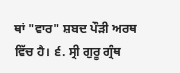ਥਾਂ "ਵਾਰ" ਸ਼ਬਦ ਪੌੜੀ ਅਰਥ ਵਿੱਚ ਹੈ। ੬. ਸ੍ਰੀ ਗੁਰੂ ਗ੍ਰੰਥ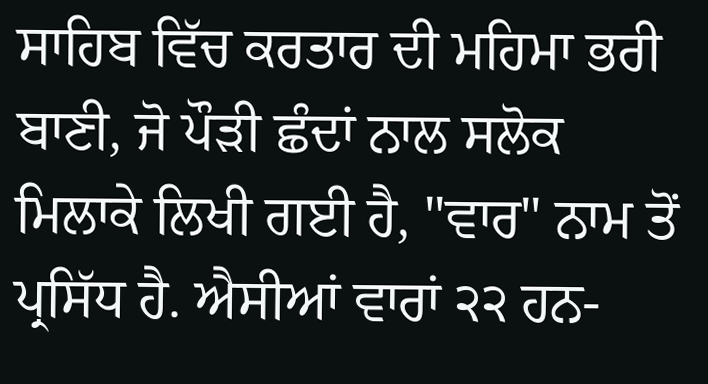ਸਾਹਿਬ ਵਿੱਚ ਕਰਤਾਰ ਦੀ ਮਹਿਮਾ ਭਰੀ ਬਾਣੀ, ਜੋ ਪੌੜੀ ਛੰਦਾਂ ਨਾਲ ਸਲੋਕ ਮਿਲਾਕੇ ਲਿਖੀ ਗਈ ਹੈ, "ਵਾਰ" ਨਾਮ ਤੋਂ ਪ੍ਰਸਿੱਧ ਹੈ. ਐਸੀਆਂ ਵਾਰਾਂ ੨੨ ਹਨ-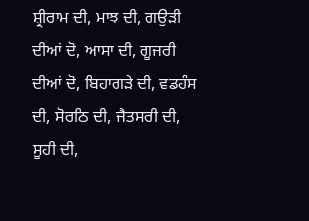ਸ਼੍ਰੀਰਾਮ ਦੀ, ਮਾਝ ਦੀ, ਗਉੜੀ ਦੀਆਂ ਦੋ, ਆਸਾ ਦੀ, ਗੂਜਰੀ ਦੀਆਂ ਦੋ, ਬਿਹਾਗੜੇ ਦੀ, ਵਡਹੰਸ ਦੀ, ਸੋਰਠਿ ਦੀ, ਜੈਤਸਰੀ ਦੀ, ਸੂਹੀ ਦੀ,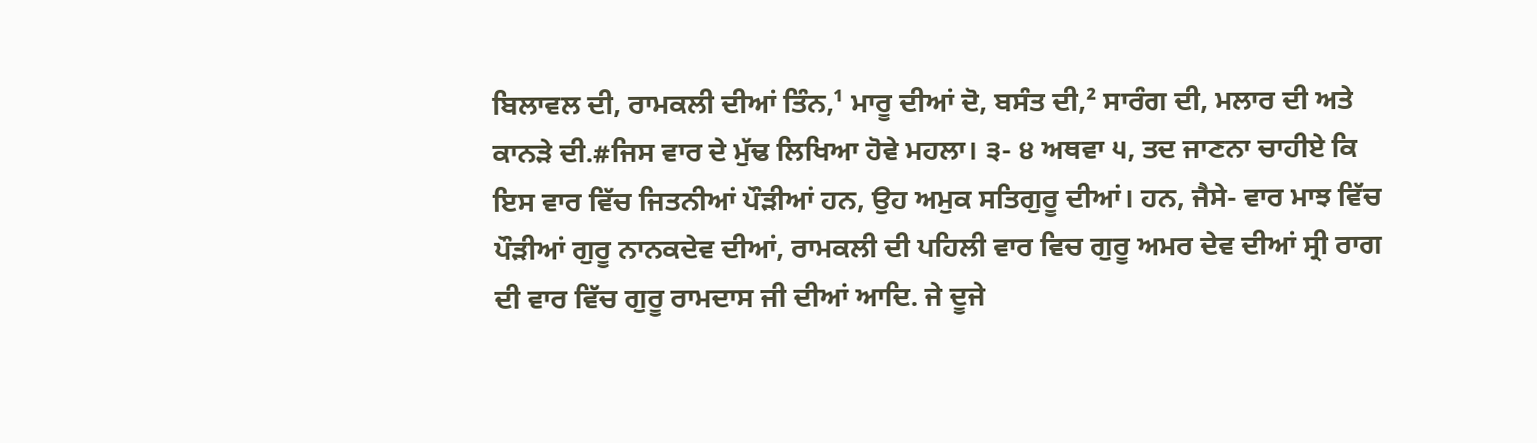ਬਿਲਾਵਲ ਦੀ, ਰਾਮਕਲੀ ਦੀਆਂ ਤਿੰਨ,¹ ਮਾਰੂ ਦੀਆਂ ਦੋ, ਬਸੰਤ ਦੀ,² ਸਾਰੰਗ ਦੀ, ਮਲਾਰ ਦੀ ਅਤੇ ਕਾਨੜੇ ਦੀ.#ਜਿਸ ਵਾਰ ਦੇ ਮੁੱਢ ਲਿਖਿਆ ਹੋਵੇ ਮਹਲਾ। ੩- ੪ ਅਥਵਾ ੫, ਤਦ ਜਾਣਨਾ ਚਾਹੀਏ ਕਿ ਇਸ ਵਾਰ ਵਿੱਚ ਜਿਤਨੀਆਂ ਪੌੜੀਆਂ ਹਨ, ਉਹ ਅਮੁਕ ਸਤਿਗੁਰੂ ਦੀਆਂ। ਹਨ, ਜੈਸੇ- ਵਾਰ ਮਾਝ ਵਿੱਚ ਪੌੜੀਆਂ ਗੁਰੂ ਨਾਨਕਦੇਵ ਦੀਆਂ, ਰਾਮਕਲੀ ਦੀ ਪਹਿਲੀ ਵਾਰ ਵਿਚ ਗੁਰੂ ਅਮਰ ਦੇਵ ਦੀਆਂ ਸ੍ਰੀ ਰਾਗ ਦੀ ਵਾਰ ਵਿੱਚ ਗੁਰੂ ਰਾਮਦਾਸ ਜੀ ਦੀਆਂ ਆਦਿ. ਜੇ ਦੂਜੇ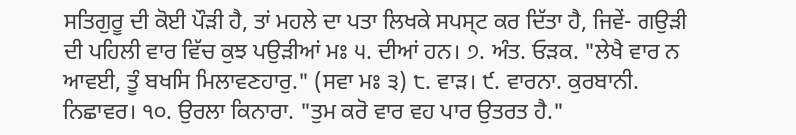ਸਤਿਗੁਰੂ ਦੀ ਕੋਈ ਪੌੜੀ ਹੈ, ਤਾਂ ਮਹਲੇ ਦਾ ਪਤਾ ਲਿਖਕੇ ਸਪਸ੍ਟ ਕਰ ਦਿੱਤਾ ਹੈ, ਜਿਵੇਂ- ਗਉੜੀ ਦੀ ਪਹਿਲੀ ਵਾਰ ਵਿੱਚ ਕੁਝ ਪਉੜੀਆਂ ਮਃ ੫. ਦੀਆਂ ਹਨ। ੭. ਅੰਤ. ਓੜਕ. "ਲੇਖੈ ਵਾਰ ਨ ਆਵਈ, ਤੂੰ ਬਖਸਿ ਮਿਲਾਵਣਹਾਰੁ." (ਸਵਾ ਮਃ ੩) ੮. ਵਾੜ। ੯. ਵਾਰਨਾ. ਕੁਰਬਾਨੀ. ਨਿਛਾਵਰ। ੧੦. ਉਰਲਾ ਕਿਨਾਰਾ. "ਤੁਮ ਕਰੋ ਵਾਰ ਵਹ ਪਾਰ ਉਤਰਤ ਹੈ."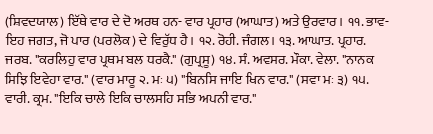(ਸ਼ਿਵਦਯਾਲ) ਇੱਥੇ ਵਾਰ ਦੇ ਦੋ ਅਰਥ ਹਨ- ਵਾਰ ਪ੍ਰਹਾਰ (ਆਘਾਤ) ਅਤੇ ਉਰਵਾਰ। ੧੧. ਭਾਵ- ਇਹ ਜਗਤ, ਜੋ ਪਾਰ (ਪਰਲੋਕ) ਦੇ ਵਿਰੁੱਧ ਹੈ। ੧੨. ਰੋਹੀ. ਜੰਗਲ। ੧੩. ਆਘਾਤ. ਪ੍ਰਹਾਰ. ਜਰਬ. "ਕਰਲਿਹੁ ਵਾਰ ਪ੍ਰਥਮ ਬਲ ਧਰਕੈ." (ਗੁਪ੍ਰਸੂ) ੧੪. ਸੰ. ਅਵਸਰ. ਮੌਕਾ. ਵੇਲਾ. "ਨਾਨਕ ਸਿਝਿ ਇਵੇਹਾ ਵਾਰ." (ਵਾਰ ਮਾਰੂ ੨. ਮਃ ੫) "ਬਿਨਸਿ ਜਾਇ ਖਿਨ ਵਾਰ." (ਸਵਾ ਮਃ ੩) ੧੫. ਵਾਰੀ. ਕ੍ਰਮ. "ਇਕਿ ਚਾਲੇ ਇਕਿ ਚਾਲਸਹਿ ਸਭਿ ਅਪਨੀ ਵਾਰ."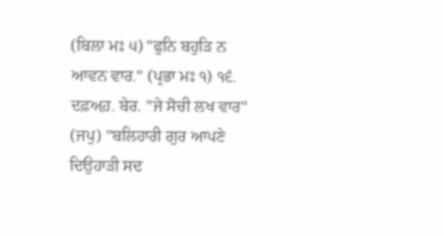(ਬਿਲਾ ਮਃ ੫) "ਫੁਨਿ ਬਹੁੜਿ ਨ ਆਵਨ ਵਾਰ." (ਪ੍ਰਭਾ ਮਃ ੧) ੧੬. ਦਫ਼ਅ਼ਹ਼. ਬੇਰ. "ਜੇ ਸੋਚੀ ਲਖ ਵਾਰ" (ਜਪੁ) "ਬਲਿਹਾਰੀ ਗੁਰ ਆਪਣੇ ਦਿਉਹਾੜੀ ਸਦ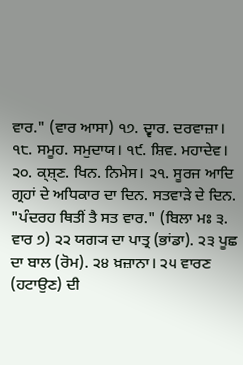ਵਾਰ." (ਵਾਰ ਆਸਾ) ੧੭. ਦ੍ਵਾਰ. ਦਰਵਾਜ਼ਾ। ੧੮. ਸਮੂਹ. ਸਮੁਦਾਯ। ੧੯. ਸ਼ਿਵ. ਮਹਾਦੇਵ। ੨੦. ਕ੍ਸ਼੍ਣ. ਖਿਨ. ਨਿਮੇਸ। ੨੧. ਸੂਰਜ ਆਦਿ ਗ੍ਰਹਾਂ ਦੇ ਅਧਿਕਾਰ ਦਾ ਦਿਨ. ਸਤਵਾੜੇ ਦੇ ਦਿਨ. "ਪੰਦਰਹ ਥਿਤੀਂ ਤੈ ਸਤ ਵਾਰ." (ਬਿਲਾ ਮਃ ੩. ਵਾਰ ੭) ੨੨ ਯਗ੍ਯ ਦਾ ਪਾਤ੍ਰ (ਭਾਂਡਾ). ੨੩ ਪੂਛ ਦਾ ਬਾਲ (ਰੋਮ). ੨੪ ਖ਼ਜ਼ਾਨਾ। ੨੫ ਵਾਰਣ (ਹਟਾਉਣ) ਦੀ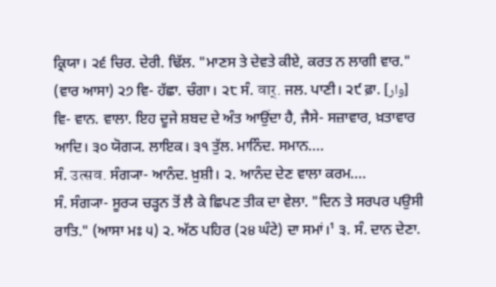ਕ੍ਰਿਯਾ। ੨੬ ਚਿਰ. ਦੇਰੀ. ਢਿੱਲ. "ਮਾਣਸ ਤੇ ਦੇਵਤੇ ਕੀਏ, ਕਰਤ ਨ ਲਾਗੀ ਵਾਰ." (ਵਾਰ ਆਸਾ) ੨੭ ਵਿ- ਹੱਛਾ. ਚੰਗਾ। ੨੮ ਸੰ. वार्. ਜਲ. ਪਾਣੀ। ੨੯ ਫ਼ਾ. [وار] ਵਿ- ਵਾਨ. ਵਾਲਾ. ਇਹ ਦੂਜੇ ਸ਼ਬਦ ਦੇ ਅੰਤ ਆਉਂਦਾ ਹੈ, ਜੈਸੇ- ਸਜ਼ਾਵਾਰ, ਖ਼ਤਾਵਾਰ ਆਦਿ। ੩੦ ਯੋਗ੍ਯ. ਲਾਇਕ। ੩੧ ਤੁੱਲ. ਮਾਨਿੰਦ. ਸਮਾਨ....
ਸੰ. उत्सव. ਸੰਗ੍ਯਾ- ਆਨੰਦ. ਖ਼ੁਸ਼ੀ। ੨. ਆਨੰਦ ਦੇਣ ਵਾਲਾ ਕਰਮ....
ਸੰ. ਸੰਗ੍ਯਾ- ਸੂਰ੍ਯ ਚੜ੍ਹਨ ਤੋਂ ਲੈ ਕੇ ਛਿਪਣ ਤੀਕ ਦਾ ਵੇਲਾ. "ਦਿਨ ਤੇ ਸਰਪਰ ਪਉਸੀ ਰਾਤਿ." (ਆਸਾ ਮਃ ੫) ੨. ਅੱਠ ਪਹਿਰ (੨੪ ਘੰਟੇ) ਦਾ ਸਮਾਂ।¹ ੩. ਸੰ. ਦਾਨ ਦੇਣਾ.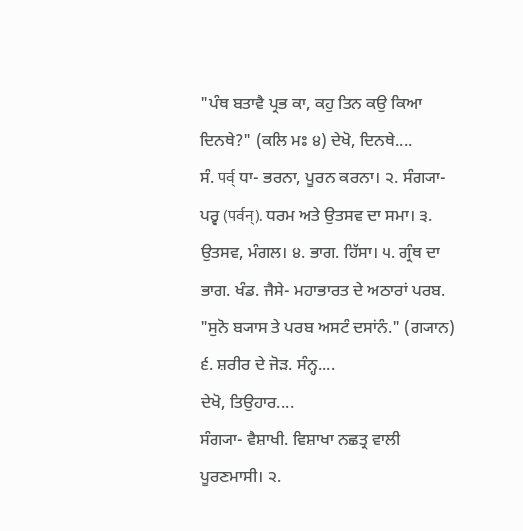"ਪੰਥ ਬਤਾਵੈ ਪ੍ਰਭ ਕਾ, ਕਹੁ ਤਿਨ ਕਉ ਕਿਆ ਦਿਨਥੇ?" (ਕਲਿ ਮਃ ੪) ਦੇਖੋ, ਦਿਨਥੇ....
ਸੰ. पर्व् ਧਾ- ਭਰਨਾ, ਪੂਰਨ ਕਰਨਾ। ੨. ਸੰਗ੍ਯਾ- ਪਰ੍ਵ (पर्वन्). ਧਰਮ ਅਤੇ ਉਤਸਵ ਦਾ ਸਮਾ। ੩. ਉਤਸਵ, ਮੰਗਲ। ੪. ਭਾਗ. ਹਿੱਸਾ। ੫. ਗ੍ਰੰਥ ਦਾ ਭਾਗ. ਖੰਡ. ਜੈਸੇ- ਮਹਾਭਾਰਤ ਦੇ ਅਠਾਰਾਂ ਪਰਬ. "ਸੁਨੋ ਬ੍ਯਾਸ ਤੇ ਪਰਬ ਅਸਟੰ ਦਸਾਂਨੰ." (ਗ੍ਯਾਨ) ੬. ਸ਼ਰੀਰ ਦੇ ਜੋੜ. ਸੰਨ੍ਹ....
ਦੇਖੋ, ਤਿਉਹਾਰ....
ਸੰਗ੍ਯਾ- ਵੈਸ਼ਾਖੀ. ਵਿਸ਼ਾਖਾ ਨਛਤ੍ਰ ਵਾਲੀ ਪੂਰਣਮਾਸੀ। ੨.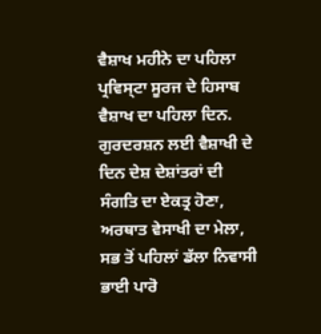ਵੈਸ਼ਾਖ ਮਹੀਨੇ ਦਾ ਪਹਿਲਾ ਪ੍ਰਵਿਸ੍ਟਾ ਸੂਰਜ ਦੇ ਹਿਸਾਬ ਵੈਸ਼ਾਖ ਦਾ ਪਹਿਲਾ ਦਿਨ. ਗੁਰਦਰਸ਼ਨ ਲਈ ਵੈਸ਼ਾਖੀ ਦੇ ਦਿਨ ਦੇਸ਼ ਦੇਸ਼ਾਂਤਰਾਂ ਦੀ ਸੰਗਤਿ ਦਾ ਏਕਤ੍ਰ ਹੋਣਾ, ਅਰਥਾਤ ਵੇਸਾਖੀ ਦਾ ਮੇਲਾ, ਸਭ ਤੋਂ ਪਹਿਲਾਂ ਡੱਲਾ ਨਿਵਾਸੀ ਭਾਈ ਪਾਰੋ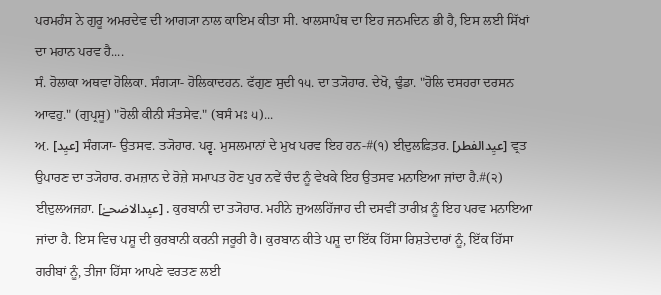ਪਰਮਹੰਸ ਨੇ ਗੁਰੂ ਅਮਰਦੇਵ ਦੀ ਆਗ੍ਯਾ ਨਾਲ ਕਾਇਮ ਕੀਤਾ ਸੀ. ਖਾਲਸਾਪੰਥ ਦਾ ਇਹ ਜਨਮਦਿਨ ਭੀ ਹੈ, ਇਸ ਲਈ ਸਿੱਖਾਂ ਦਾ ਮਹਾਨ ਪਰਵ ਹੈ....
ਸੰ. ਹੋਲਾਕਾ ਅਥਵਾ ਹੋਲਿਕਾ. ਸੰਗ੍ਯਾ- ਹੋਲਿਕਾਦਹਨ. ਫੱਗੁਣ ਸੁਦੀ ੧੫. ਦਾ ਤ੍ਯੋਹਾਰ. ਦੇਖੋ, ਢੁੰਡਾ. "ਹੋਲਿ ਦਸਹਰਾ ਦਰਸਨ ਆਵਹੁ." (ਗੁਪ੍ਰਸੂ) "ਹੋਲੀ ਕੀਨੀ ਸੰਤਸੇਵ." (ਬਸੰ ਮਃ ੫)...
ਅ਼. [عیِد] ਸੰਗ੍ਯਾ- ਉਤਸਵ. ਤ੍ਯੋਹਾਰ. ਪਰ੍ਵ. ਮੁਸਲਮਾਨਾਂ ਦੇ ਮੁਖ ਪਰਵ ਇਹ ਹਨ-#(੧) ਈ਼ਦੁਲਫ਼ਿਤ਼ਰ. [عیِدالفطر] ਵ੍ਰਤ ਉਪਾਰਣ ਦਾ ਤ੍ਯੋਹਾਰ. ਰਮਜ਼ਾਨ ਦੇ ਰੋਜ਼ੇ ਸਮਾਪਤ ਹੋਣ ਪੁਰ ਨਵੇਂ ਚੰਦ ਨੂੰ ਵੇਖਕੇ ਇਹ ਉਤਸਵ ਮਨਾਇਆ ਜਾਂਦਾ ਹੈ.#(੨) ਈ਼ਦੁਲਅਜਹ਼ਾ. [عیِدالاضحےٰ] . ਕੁਰਬਾਨੀ ਦਾ ਤ੍ਯੋਹਾਰ. ਮਹੀਨੇ ਜ਼ੁਅਲਹਿੱਜਾਹ ਦੀ ਦਸਵੀਂ ਤਾਰੀਖ਼ ਨੂੰ ਇਹ ਪਰਵ ਮਨਾਇਆ ਜਾਂਦਾ ਹੈ. ਇਸ ਵਿਚ ਪਸ਼ੂ ਦੀ ਕੁਰਬਾਨੀ ਕਰਨੀ ਜਰੂਰੀ ਹੈ। ਕੁਰਬਾਨ ਕੀਤੇ ਪਸ਼ੂ ਦਾ ਇੱਕ ਹਿੱਸਾ ਰਿਸ਼ਤੇਦਾਰਾਂ ਨੂੰ, ਇੱਕ ਹਿੱਸਾ ਗਰੀਬਾਂ ਨੂੰ, ਤੀਜਾ ਹਿੱਸਾ ਆਪਣੇ ਵਰਤਣ ਲਈ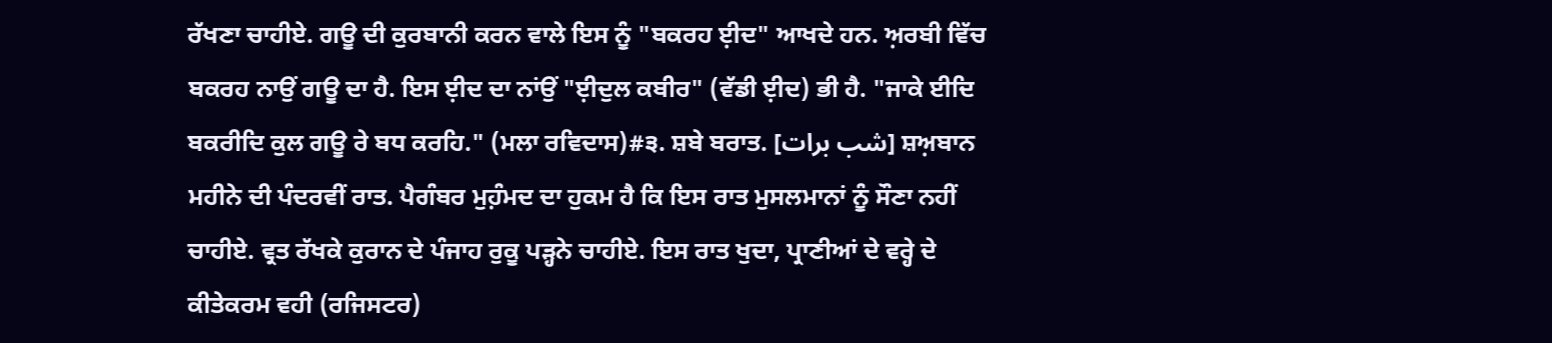ਰੱਖਣਾ ਚਾਹੀਏ. ਗਊ ਦੀ ਕੁਰਬਾਨੀ ਕਰਨ ਵਾਲੇ ਇਸ ਨੂੰ "ਬਕਰਹ ਈ਼ਦ" ਆਖਦੇ ਹਨ. ਅ਼ਰਬੀ ਵਿੱਚ ਬਕਰਹ ਨਾਉਂ ਗਊ ਦਾ ਹੈ. ਇਸ ਈ਼ਦ ਦਾ ਨਾਂਉਂ "ਈ਼ਦੁਲ ਕਬੀਰ" (ਵੱਡੀ ਈ਼ਦ) ਭੀ ਹੈ. "ਜਾਕੇ ਈਦਿ ਬਕਰੀਦਿ ਕੁਲ ਗਊ ਰੇ ਬਧ ਕਰਹਿ." (ਮਲਾ ਰਵਿਦਾਸ)#੩. ਸ਼ਬੇ ਬਰਾਤ. [شب برات] ਸ਼ਅ਼ਬਾਨ ਮਹੀਨੇ ਦੀ ਪੰਦਰਵੀਂ ਰਾਤ. ਪੈਗੰਬਰ ਮੁਹ਼ੰਮਦ ਦਾ ਹੁਕਮ ਹੈ ਕਿ ਇਸ ਰਾਤ ਮੁਸਲਮਾਨਾਂ ਨੂੰ ਸੌਣਾ ਨਹੀਂ ਚਾਹੀਏ. ਵ੍ਰਤ ਰੱਖਕੇ ਕੁਰਾਨ ਦੇ ਪੰਜਾਹ ਰੁਕੂ ਪੜ੍ਹਨੇ ਚਾਹੀਏ. ਇਸ ਰਾਤ ਖੁਦਾ, ਪ੍ਰਾਣੀਆਂ ਦੇ ਵਰ੍ਹੇ ਦੇ ਕੀਤੇਕਰਮ ਵਹੀ (ਰਜਿਸਟਰ)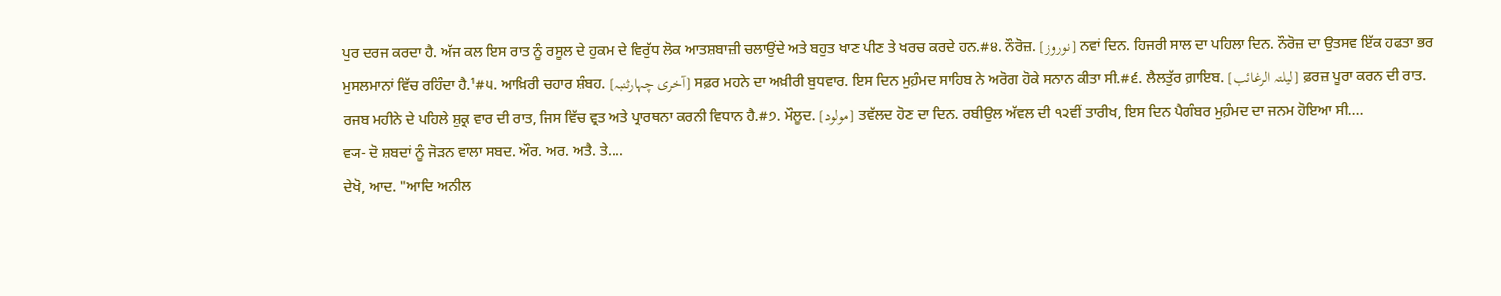ਪੁਰ ਦਰਜ ਕਰਦਾ ਹੈ. ਅੱਜ ਕਲ ਇਸ ਰਾਤ ਨੂੰ ਰਸੂਲ ਦੇ ਹੁਕਮ ਦੇ ਵਿਰੁੱਧ ਲੋਕ ਆਤਸ਼ਬਾਜ਼ੀ ਚਲਾਉਂਦੇ ਅਤੇ ਬਹੁਤ ਖਾਣ ਪੀਣ ਤੇ ਖਰਚ ਕਰਦੇ ਹਨ.#੪. ਨੌਰੋਜ਼. [نوروز] ਨਵਾਂ ਦਿਨ. ਹਿਜਰੀ ਸਾਲ ਦਾ ਪਹਿਲਾ ਦਿਨ. ਨੌਰੋਜ਼ ਦਾ ਉਤਸਵ ਇੱਕ ਹਫਤਾ ਭਰ ਮੁਸਲਮਾਨਾਂ ਵਿੱਚ ਰਹਿੰਦਾ ਹੈ.¹#੫. ਆਖ਼ਿਰੀ ਚਹਾਰ ਸ਼ੰਬਹ. [آخری چہارثنبہ] ਸਫ਼ਰ ਮਹਨੇ ਦਾ ਅਖ਼ੀਰੀ ਬੁਧਵਾਰ. ਇਸ ਦਿਨ ਮੁਹ਼ੰਮਦ ਸਾਹਿਬ ਨੇ ਅਰੋਗ ਹੋਕੇ ਸਨਾਨ ਕੀਤਾ ਸੀ.#੬. ਲੈਲਤੁੱਰ ਗ਼ਾਇਬ. [لیلتہ الرغائب] ਫ਼ਰਜ਼ ਪੂਰਾ ਕਰਨ ਦੀ ਰਾਤ. ਰਜਬ ਮਹੀਨੇ ਦੇ ਪਹਿਲੇ ਸ਼ੁਕ੍ਰ ਵਾਰ ਦੀ ਰਾਤ, ਜਿਸ ਵਿੱਚ ਵ੍ਰਤ ਅਤੇ ਪ੍ਰਾਰਥਨਾ ਕਰਨੀ ਵਿਧਾਨ ਹੈ.#੭. ਮੌਲੂਦ. [مولود] ਤਵੱਲਦ ਹੋਣ ਦਾ ਦਿਨ. ਰਬੀਉਲ ਅੱਵਲ ਦੀ ੧੨ਵੀਂ ਤਾਰੀਖ, ਇਸ ਦਿਨ ਪੈਗੰਬਰ ਮੁਹ਼ੰਮਦ ਦਾ ਜਨਮ ਹੋਇਆ ਸੀ....
ਵ੍ਯ- ਦੋ ਸ਼ਬਦਾਂ ਨੂੰ ਜੋੜਨ ਵਾਲਾ ਸਬਦ. ਔਰ. ਅਰ. ਅਤੈ. ਤੇ....
ਦੇਖੋ, ਆਦ. "ਆਦਿ ਅਨੀਲ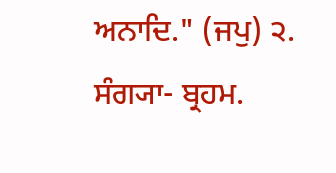ਅਨਾਦਿ." (ਜਪੁ) ੨. ਸੰਗ੍ਯਾ- ਬ੍ਰਹਮ.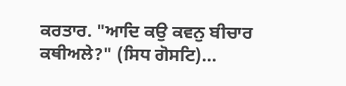ਕਰਤਾਰ. "ਆਦਿ ਕਉ ਕਵਨੁ ਬੀਚਾਰ ਕਥੀਅਲੇ?" (ਸਿਧ ਗੋਸਟਿ)...